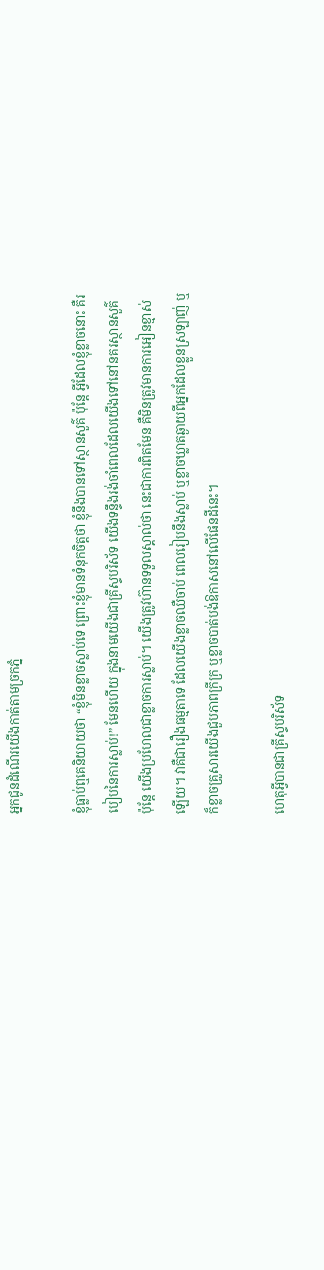អ្នកជូនដំណើរយើងកាត់តាមច្រកភ្នំ

ខ្ញុំធ្លាប់ឮគេនិយាយថា “ខ្ញុំមិនខ្លាចស្លាប់ទេ ព្រោះខ្ញុំមានទំនុកចិត្តថា ខ្ញុំនឹងបានទៅស្ថានសួគ៌ ប៉ុន្តែ អ្វីដែលខ្ញុំខ្លាចនោះ គឺរបៀបនៃការស្លាប់!” មែនហើយ ក្នុងនាមយើងជាគ្រីស្ទបរិស័ទ យើងទន្ទឹងរង់ចាំពេលដែលយើងទៅនៅនគរស្ថានសួគ៌ ប៉ុន្តែ យើងប្រហែលជាខ្លាចការស្លាប់។ យើងត្រូវហ៊ានទទួលស្គាល់ថា នេះជាការពិតមែន គឺមិនត្រូវមានការអៀនខ្មាស់ឡើយ។ វាគឺជារឿងធម្មតាទេ ដែលយើងខ្លាចឈឺចាប់ ពេលរៀបនឹងស្លាប់ ឬខ្លាចឃ្លាតឆ្ងាយពីអ្នកដែលខ្លួនស្រឡាញ់ ឬក៏ខ្លាចគ្រួសារយើងជួបភាពក្រីក្រ ឬខ្លាចបាត់បង់ឱកាសនៅលើផែនដីនេះ។

ហេតុអ្វីបានជាគ្រីស្ទបរិស័ទ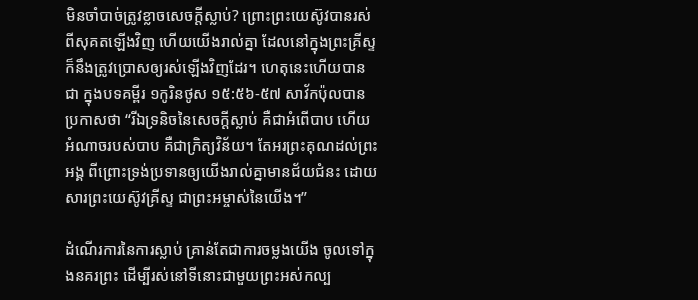មិនចាំបាច់ត្រូវខ្លាចសេចក្តីស្លាប់? ព្រោះព្រះយេស៊ូវបានរស់ពីសុគតឡើងវិញ ហើយយើងរាល់គ្នា ដែលនៅក្នុងព្រះគ្រីស្ទក៏នឹងត្រូវប្រោសឲ្យរស់ឡើងវិញដែរ។ ហេតុនេះហើយបានជា ក្នុងបទគម្ពីរ ១កូរិនថូស ១៥:៥៦-៥៧ សាវ័កប៉ុលបានប្រកាសថា “រីឯទ្រនិចនៃសេចក្តីស្លាប់ គឺជាអំពើបាប ហើយអំណាចរបស់បាប គឺជាក្រិត្យវិន័យ។ តែអរព្រះគុណដល់ព្រះអង្គ ពីព្រោះទ្រង់ប្រទានឲ្យយើងរាល់គ្នាមានជ័យជំនះ ដោយសារព្រះយេស៊ូវគ្រីស្ទ ជាព្រះអម្ចាស់នៃយើង។”

ដំណើរការនៃការស្លាប់ គ្រាន់តែជាការចម្លងយើង ចូលទៅក្នុងនគរព្រះ ដើម្បីរស់នៅទីនោះជាមួយព្រះអស់កល្ប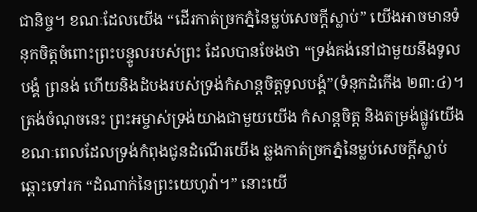ជានិច្ច។ ខណៈដែលយើង “ដើរកាត់ច្រកភ្នំនៃម្លប់សេចក្តីស្លាប់” យើងអាចមានទំនុកចិត្តចំពោះព្រះបន្ទូលរបស់ព្រះ ដែលបានចែងថា “ទ្រង់គង់នៅជាមួយនឹងទូលបង្គំ ព្រនង់ ហើយនិងដំបងរបស់ទ្រង់កំសាន្តចិត្តទូលបង្គំ”(ទំនុកដំកើង ២៣:៤)។ ត្រង់ចំណុចនេះ ព្រះអម្ចាស់ទ្រង់យាងជាមួយយើង កំសាន្តចិត្ត និងតម្រង់ផ្លូវយើង ខណៈពេលដែលទ្រង់កំពុងជូនដំណើរយើង ឆ្លងកាត់ច្រកភ្នំនៃម្លប់សេចក្តីស្លាប់ ឆ្ពោះទៅរក “ដំណាក់នៃព្រះយេហូវ៉ា។” នោះយើ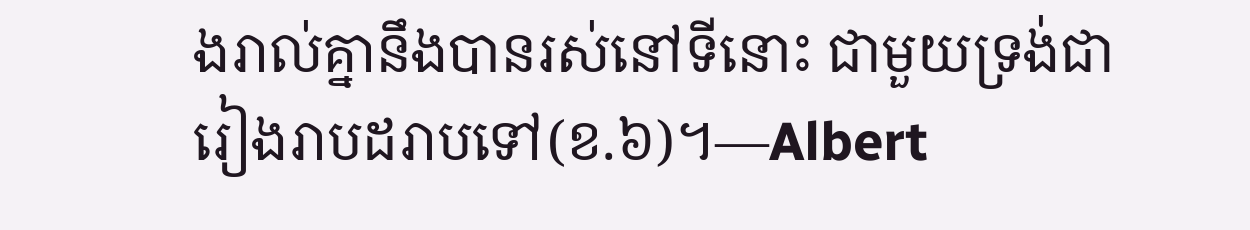ងរាល់គ្នានឹងបានរស់នៅទីនោះ ជាមួយទ្រង់ជារៀងរាបដរាបទៅ(ខ.៦)។—Albert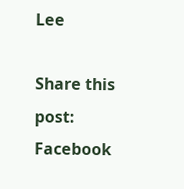Lee

Share this post:
Facebook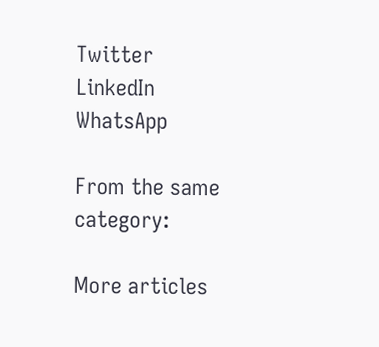Twitter
LinkedIn
WhatsApp

From the same category:

More articles